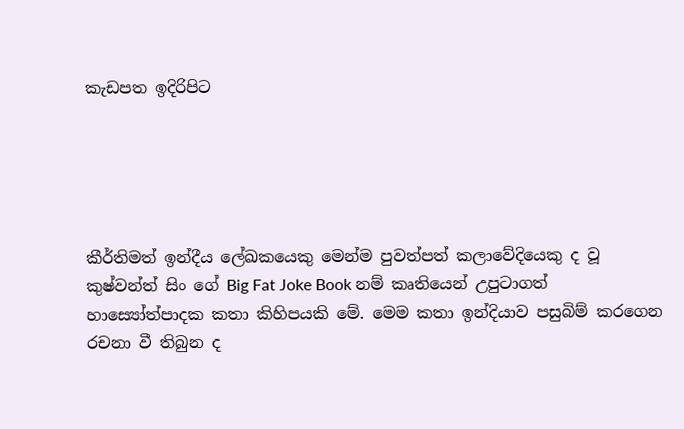කැඩපත ඉදිරිපිට





කීර්තිමත් ඉන්දීය ලේඛකයෙකු මෙන්ම පුවත්පත් කලාවේදියෙකු ද වූ කුෂ්වන්ත් සිං ගේ Big Fat Joke Book නම් කෘතියෙන් උපුටාගත් හාස්‍යෝත්පාදක කතා කිහිපයකි මේ. මෙම කතා ඉන්දියාව පසුබිම් කරගෙන රචනා වී තිබුන ද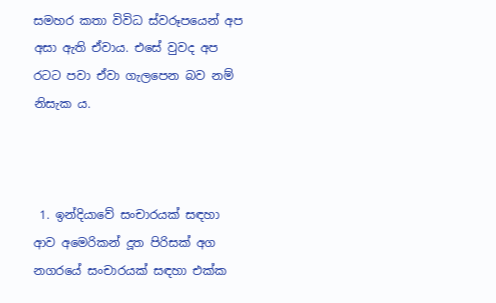සමහර කතා විවිධ ස්වරූපයෙන් අප අසා ඇති ඒවාය. එසේ වුවද අප රටට පවා ඒවා ගැලපෙන බව නම් නිසැක ය.



 1. ඉන්දියාවේ සංචාරයක් සඳහා ආව අමෙරිකන් දූත පිරිසක් අග නගරයේ සංචාරයක් සඳහා එක්ක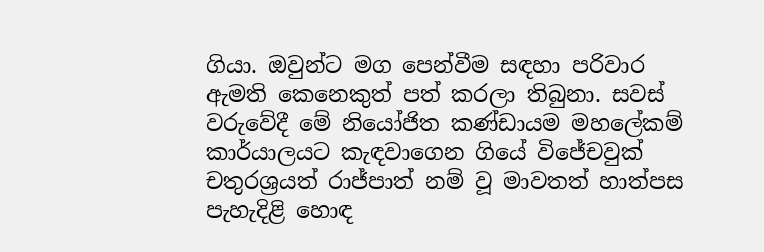ගියා. ඔවුන්ට මග පෙන්වීම සඳහා පරිවාර ඇමති කෙනෙකුත් පත් කරලා තිබුනා. සවස් වරුවේදී මේ නියෝජිත කණ්ඩායම මහලේකම් කාර්යාලයට කැඳවාගෙන ගියේ විජේචවුක් චතුරශ්‍රයත් රාජ්පාත් නම් වූ මාවතත් හාත්පස පැහැදිළි හොඳ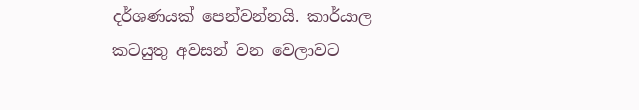දර්ශණයක් පෙන්වන්නයි. කාර්යාල කටයුතු අවසන් වන වෙලාවට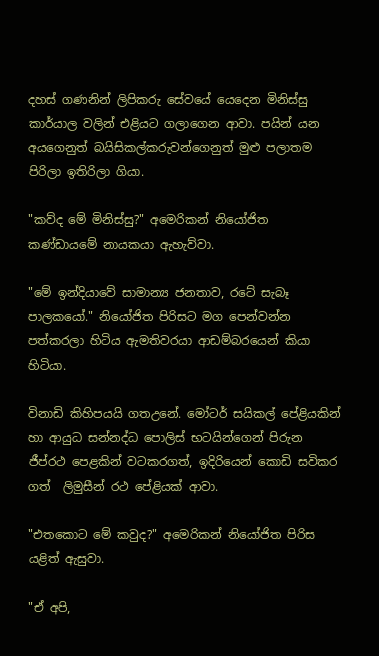දහස් ගණනින් ලිපිකරු සේවයේ යෙදෙන මිනිස්සු කාර්යාල වලින් එළියට ගලාගෙන ආවා. පයින් යන අයගෙනුත් බයිසිකල්කරුවන්ගෙනුත් මුළු පලාතම පිරිලා ඉතිරිලා ගියා.

"කව්ද මේ මිනිස්සු?" අමෙරිකන් නියෝජිත කණ්ඩායමේ නායකයා ඇහැව්වා.

"මේ ඉන්දියාවේ සාමාන්‍ය ජනතාව, රටේ සැබෑ පාලකයෝ." නියෝජිත පිරිසට මග පෙන්වන්න පත්කරලා හිටිය ඇමතිවරයා ආඩම්බරයෙන් කියා හිටියා.

විනාඩි කිහිපයයි ගතඋනේ. මෝටර් සයිකල් පේළියකින් හා ආයුධ සන්නද්ධ පොලිස් භටයින්ගෙන් පිරුන ජීප්රථ පෙළකින් වටකරගත්, ඉදිරියෙන් කොඩි සවිකර  ගත්  ලිමුසීන් රථ පේළියක් ආවා.

"එතකොට මේ කවුද?" අමෙරිකන් නියෝජිත පිරිස යළිත් ඇසුවා.

"ඒ අපි,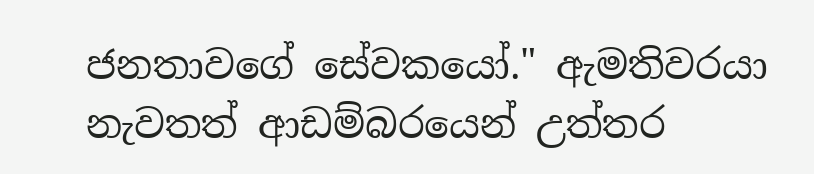ජනතාවගේ සේවකයෝ." ඇමතිවරයා නැවතත් ආඩම්බරයෙන් උත්තර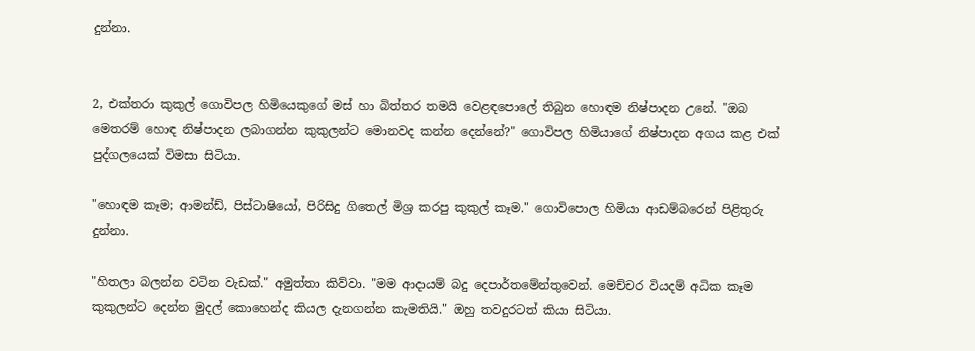දුන්නා.


2, එක්තරා කුකුල් ගොවිපල හිමියෙකුගේ මස් හා බිත්තර තමයි වෙළඳපොලේ තිබුන හොඳම නිෂ්පාදන උනේ. "ඔබ මෙතරම් හොඳ නිෂ්පාදන ලබාගන්න කුකුලන්ට මොනවද කන්න දෙන්නේ?" ගොවිපල හිමියාගේ නිෂ්පාදන අගය කළ එක් පුද්ගලයෙක් විමසා සිටියා.

"හොඳම කෑම; ආමන්ඩ්, පිස්ටාෂියෝ, පිරිසිදු ගිතෙල් මිශ්‍ර කරපු කුකුල් කෑම." ගොවිපොල හිමියා ආඩම්බරෙන් පිළිතුරු දුන්නා.

"හිතලා බලන්න වටින වැඩක්." අමුත්තා කිව්වා. "මම ආදායම් බදු දෙපාර්තමේන්තුවෙන්. මෙච්චර වියදම් අධික කෑම කුකුලන්ට දෙන්න මුදල් කොහෙන්ද කියල දැනගන්න කැමතියි." ඔහු තවදුරටත් කියා සිටියා.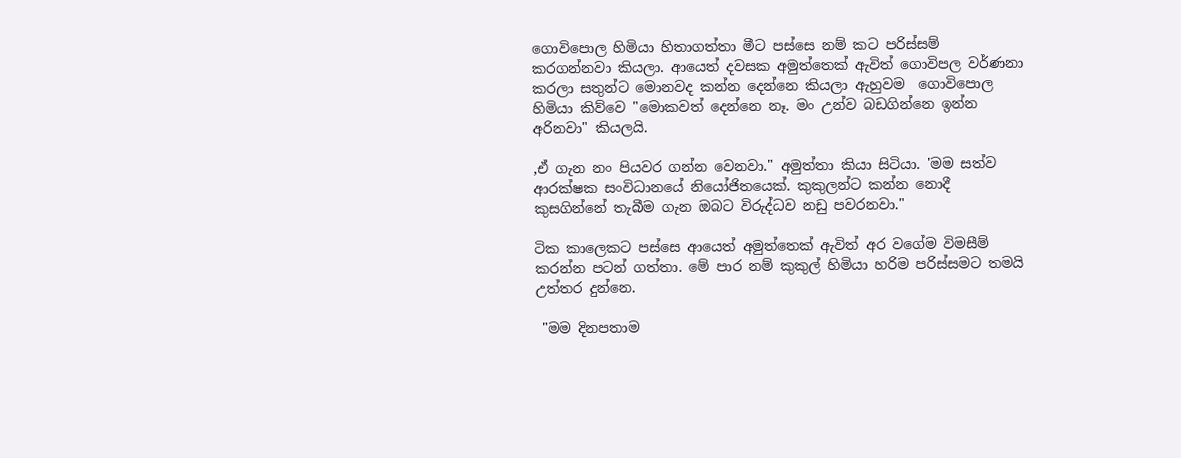ගොවිපොල හිමියා හිතාගත්තා මීට පස්සෙ නම් කට පරිස්සම් කරගන්නවා කියලා. ආයෙත් දවසක අමුත්තෙක් ඇවිත් ගොවිපල වර්ණනා කරලා සතුන්ට මොනවද කන්න දෙන්නෙ කියලා ඇහුවම  ගොවිපොල හිමියා කිව්වෙ "මොකවත් දෙන්නෙ නෑ. මං උන්ව බඩගින්නෙ ඉන්න අරිනවා" කියලයි.

,ඒ ගැන නං පියවර ගන්න වෙනවා." අමුත්තා කියා සිටියා. 'මම සත්ව ආරක්ෂක සංවිධානයේ නියෝජිතයෙක්. කුකුලන්ට කන්න නොදී කුසගින්නේ තැබීම ගැන ඔබට විරුද්ධව නඩු පවරනවා."

ටික කාලෙකට පස්සෙ ආයෙත් අමුත්තෙක් ඇවිත් අර වගේම විමසීම් කරන්න පටන් ගත්තා. මේ පාර නම් කුකුල් හිමියා හරිම පරිස්සමට තමයි උත්තර දුන්නෙ.

 "මම දිනපතාම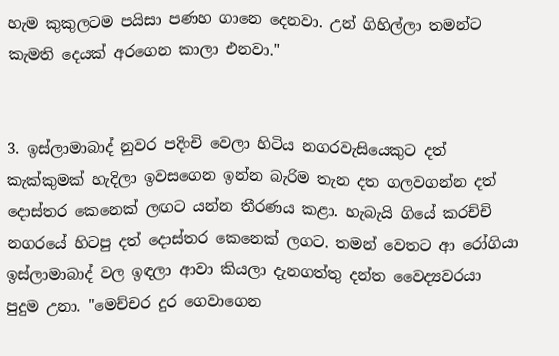හැම කුකුලටම පයිසා පණහ ගානෙ දෙනවා. උන් ගිහිල්ලා තමන්ට කැමති දෙයක් අරගෙන කාලා එනවා."


3. ඉස්ලාමාබාද් නුවර පදිංචි වෙලා හිටිය නගරවැසියෙකුට දත් කැක්කුමක් හැදිලා ඉවසගෙන ඉන්න බැරිම තැන දත ගලවගන්න දත් දොස්තර කෙනෙක් ලඟට යන්න තීරණය කළා. හැබැයි ගියේ කරච්චි නගරයේ හිටපු දත් දොස්තර කෙනෙක් ලගට. තමන් වෙතට ආ රෝගියා ඉස්ලාමාබාද් වල ඉඳලා ආවා කියලා දැනගත්තු දන්ත වෛද්‍යවරයා පුදුම උනා. "මෙච්චර දුර ගෙවාගෙන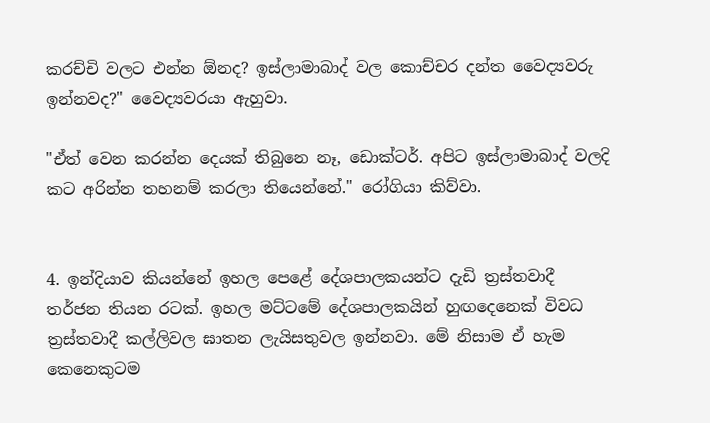කරච්චි වලට එන්න ඕනද? ඉස්ලාමාබාද් වල කොච්චර දන්ත වෛද්‍යවරු ඉන්නවද?" වෛද්‍යවරයා ඇහුවා.

"ඒත් වෙන කරන්න දෙයක් තිබුනෙ නෑ, ඩොක්ටර්. අපිට ඉස්ලාමාබාද් වලදි කට අරින්න තහනම් කරලා තියෙන්නේ." රෝගියා කිව්වා.


4. ඉන්දියාව කියන්නේ ඉහල පෙළේ දේශපාලකයන්ට දැඩි ත්‍රස්තවාදී තර්ජන තියන රටක්. ඉහල මට්ටමේ දේශපාලකයින් හුඟදෙනෙක් විවධ ත්‍රස්තවාදී කල්ලිවල ඝාතන ලැයිසතුවල ඉන්නවා. මේ නිසාම ඒ හැම කෙනෙකුටම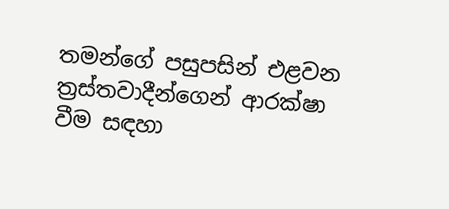තමන්ගේ පසුපසින් එළවන ත්‍රස්තවාදීන්ගෙන් ආරක්ෂා වීම සඳහා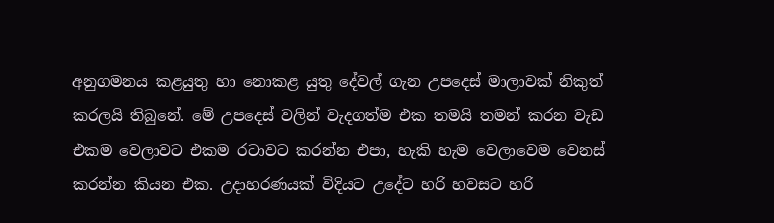අනුගමනය කළයුතු හා නොකළ යුතු දේවල් ගැන උපදෙස් මාලාවක් නිකුත් කරලයි තිබුනේ. මේ උපදෙස් වලින් වැදගත්ම එක තමයි තමන් කරන වැඩ එකම වෙලාවට එකම රටාවට කරන්න එපා, හැකි හැම වෙලාවෙම වෙනස් කරන්න කියන එක. උදාහරණයක් විදියට උදේට හරි හවසට හරි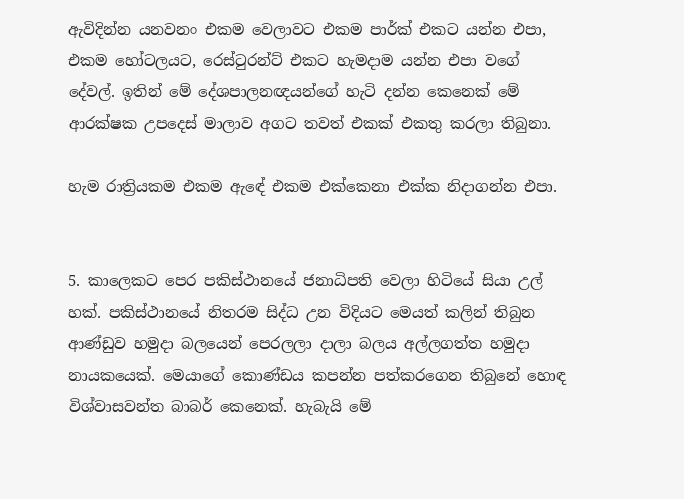ඇවිදින්න යනවනං එකම වෙලාවට එකම පාර්ක් එකට යන්න එපා, එකම හෝටලයට, රෙස්ටුරන්ට් එකට හැමදාම යන්න එපා වගේ දේවල්. ඉතින් මේ දේශපාලනඥයන්ගේ හැටි දන්න කෙනෙක් මේ ආරක්ෂක උපදෙස් මාලාව අගට තවත් එකක් එකතු කරලා තිබුනා.

හැම රාත්‍රියකම එකම ඇඳේ එකම එක්කෙනා එක්ක නිදාගන්න එපා.


5. කාලෙකට පෙර පකිස්ථානයේ ජනාධිපති වෙලා හිටියේ සියා උල් හක්. පකිස්ථානයේ නිතරම සිද්ධ උන විදියට මෙයත් කලින් තිබුන ආණ්ඩුව හමුදා බලයෙන් පෙරලලා දාලා බලය අල්ලගත්ත හමුදා නායකයෙක්. මෙයාගේ කොණ්ඩය කපන්න පත්කරගෙන තිබුනේ හොඳ විශ්වාසවන්ත බාබර් කෙනෙක්. හැබැයි මේ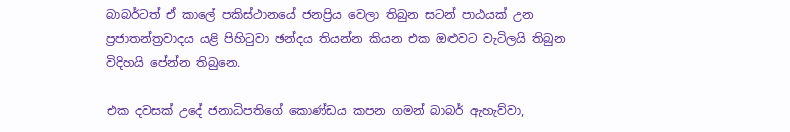බාබර්ටත් ඒ කාලේ පකිස්ථානයේ ජනප්‍රිය වෙලා තිබුන සටන් පාඨයක් උන ප්‍රජාතන්ත්‍රවාදය යළි පිහිටුවා ඡන්දය තියන්න කියන එක ඔළුවට වැටිලයි තිබුන විදිහයි පේන්න තිබුනෙ.

එක දවසක් උදේ ජනාධිපතිගේ කොණ්ඩය කපන ගමන් බාබර් ඇහැව්වා,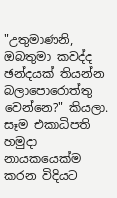"උතුමාණනි, ඔබතුමා කවද්ද ඡන්දයක් තියන්න බලාපොරොත්තු වෙන්නෙ?" කියලා. සෑම එකාධිපති හමුදා නායකයෙක්ම කරන විදියට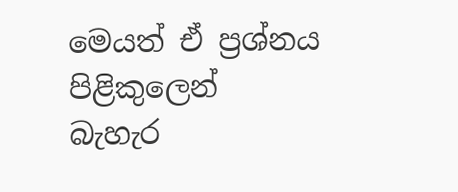මෙයත් ඒ ප්‍රශ්නය පිළිකුලෙන් බැහැර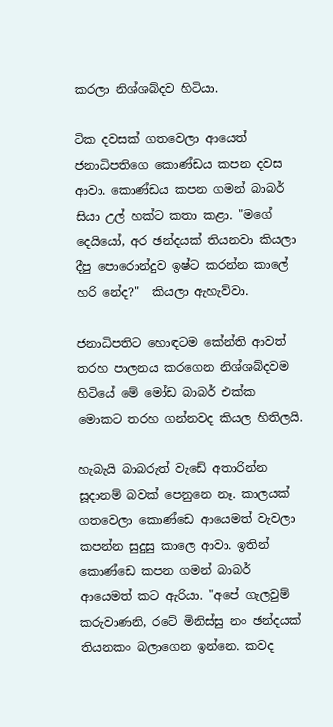කරලා නිශ්ශබ්දව හිටියා.

ටික දවසක් ගතවෙලා ආයෙත් ජනාධිපතිගෙ කොණ්ඩය කපන දවස ආවා. කොණ්ඩය කපන ගමන් බාබර් සියා උල් හක්ට කතා කළා. "මගේ දෙයියෝ, අර ඡන්දයක් තියනවා කියලා දීපු පොරොන්දුව ඉෂ්ට කරන්න කාලේ හරි නේද?"  කියලා ඇහැව්වා.

ජනාධිපතිට හොඳටම කේන්ති ආවත් තරහ පාලනය කරගෙන නිශ්ශබ්දවම  හිටියේ මේ මෝඩ බාබර් එක්ක මොකට තරහ ගන්නවද කියල හිතිලයි.

හැබැයි බාබරුත් වැඩේ අතාරින්න සූදානම් බවක් පෙනුනෙ නෑ. කාලයක් ගතවෙලා කොණ්ඩෙ ආයෙමත් වැවලා කපන්න සුදුසු කාලෙ ආවා. ඉතින් කොණ්ඩෙ කපන ගමන් බාබර් ආයෙමත් කට ඇරියා. "අපේ ගැලවුම් කරුවාණනි, රටේ මිනිස්සු නං ඡන්දයක් තියනකං බලාගෙන ඉන්නෙ. කවද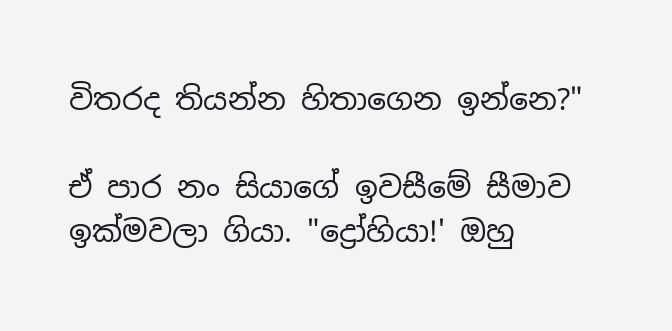විතරද තියන්න හිතාගෙන ඉන්නෙ?"

ඒ පාර නං සියාගේ ඉවසීමේ සීමාව ඉක්මවලා ගියා. "ද්‍රෝහියා!' ඔහු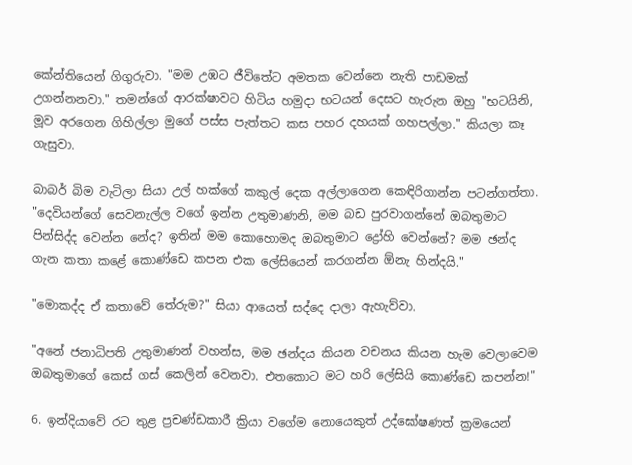කේන්තියෙන් ගිගුරුවා. "මම උඹට ජීවිතේට අමතක වෙන්නෙ නැති පාඩමක් උගන්නනවා." තමන්ගේ ආරක්ෂාවට හිටිය හමුදා භටයන් දෙසට හැරුන ඔහු "භටයිනි, මූව අරගෙන ගිහිල්ලා මුගේ පස්ස පැත්තට කස පහර දහයක් ගහපල්ලා." කියලා කෑ ගැසුවා.

බාබර් බිම වැටිලා සියා උල් හක්ගේ කකුල් දෙක අල්ලාගෙන කෙඳිරිගාන්න පටන්ගත්තා. "දෙවියන්ගේ සෙවනැල්ල වගේ ඉන්න උතුමාණනි, මම බඩ පුරවාගන්නේ ඔබතුමාට පින්සිද්ද වෙන්න නේද? ඉතින් මම කොහොමද ඔබතුමාට ද්‍රෝහි වෙන්නේ? මම ඡන්ද ගැන කතා කළේ කොණ්ඩෙ කපන එක ලේසියෙන් කරගන්න ඕනැ හින්දයි."

"මොකද්ද ඒ කතාවේ තේරුම?" සියා ආයෙත් සද්දෙ දාලා ඇහැව්වා.

"අනේ ජනාධිපති උතුමාණන් වහන්ස, මම ඡන්දය කියන වචනය කියන හැම වෙලාවෙම ඔබතුමාගේ කෙස් ගස් කෙලින් වෙනවා. එතකොට මට හරි ලේසියි කොණ්ඩෙ කපන්න!"

6. ඉන්දියාවේ රට තුළ ප්‍රචණ්ඩකාරී ක්‍රියා වගේම නොයෙකුත් උද්ඝෝෂණත් ක්‍රමයෙන්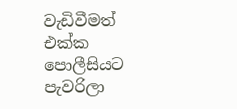වැඩිවීමත් එක්ක පොලීසියට පැවරිලා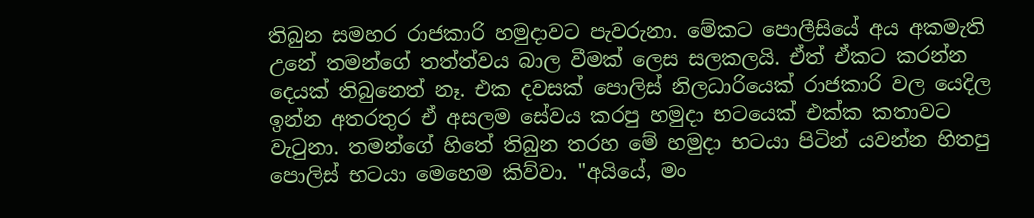තිබුන සමහර රාජකාරි හමුදාවට පැවරුනා. මේකට පොලීසියේ අය අකමැති උනේ තමන්ගේ තත්ත්වය බාල වීමක් ලෙස සලකලයි. ඒත් ඒකට කරන්න දෙයක් තිබුනෙත් නෑ. එක දවසක් පොලිස් නිලධාරියෙක් රාජකාරි වල යෙදිල ඉන්න අතරතුර ඒ අසලම සේවය කරපු හමුදා භටයෙක් එක්ක කතාවට වැටුනා. තමන්ගේ හිතේ තිබුන තරහ මේ හමුදා භටයා පිටින් යවන්න හිතපු පොලිස් භටයා මෙහෙම කිව්වා. "අයියේ, මං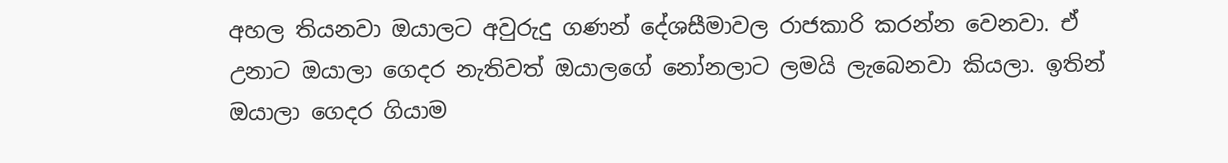අහල තියනවා ඔයාලට අවුරුදු ගණන් දේශසීමාවල රාජකාරි කරන්න වෙනවා. ඒ උනාට ඔයාලා ගෙදර නැතිවත් ඔයාලගේ නෝනලාට ලමයි ලැබෙනවා කියලා. ඉතින් ඔයාලා ගෙදර ගියාම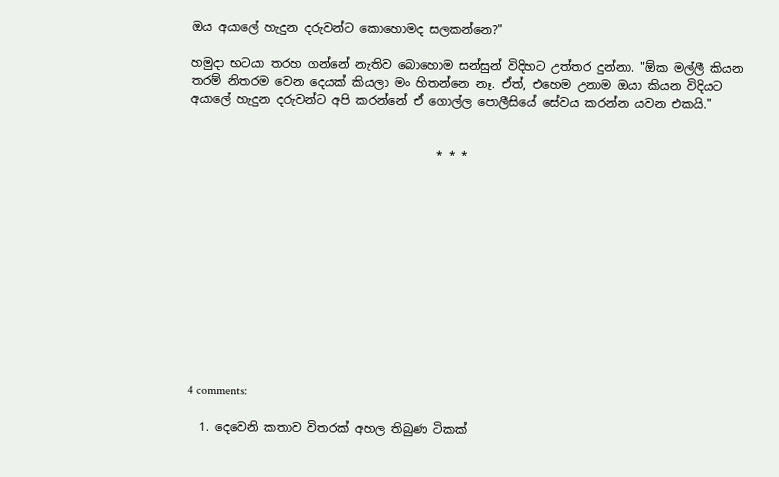ඔය අයාලේ හැදුන දරුවන්ට කොහොමද සලකන්නෙ?"

හමුදා භටයා තරහ ගන්නේ නැතිව බොහොම සන්සුන් විදිහට උත්තර දුන්නා. "ඕක මල්ලී කියන තරම් නිතරම වෙන දෙයක් කියලා මං හිතන්නෙ නෑ. ඒත්, එහෙම උනාම ඔයා කියන විදියට අයාලේ හැදුන දරුවන්ට අපි කරන්නේ ඒ ගොල්ල පොලීසියේ සේවය කරන්න යවන එකයි."


                                         * * *












4 comments:

  1. දෙවෙනි කතාව විතරක් අහල තිබුණ ටිකක්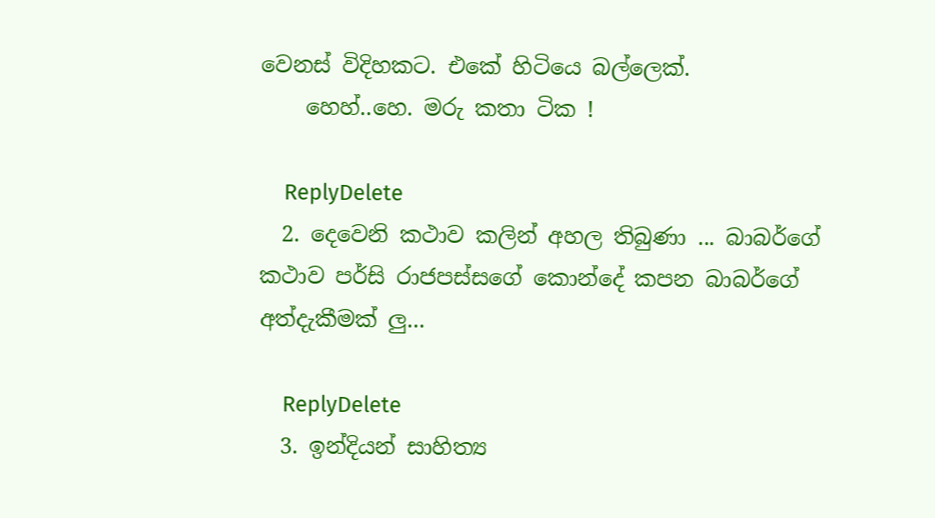වෙනස් විදිහකට. එකේ හිටියෙ බල්ලෙක්.
    හෙහ්..හෙ. මරු කතා ටික !

    ReplyDelete
  2. දෙවෙනි කථාව කලින් අහල තිබුණා ... බාබර්ගේ කථාව පර්සි රාජපස්සගේ කොන්දේ කපන බාබර්ගේ අත්දැකීමක් ලු...

    ReplyDelete
  3. ඉන්දියන් සාහිත්‍ය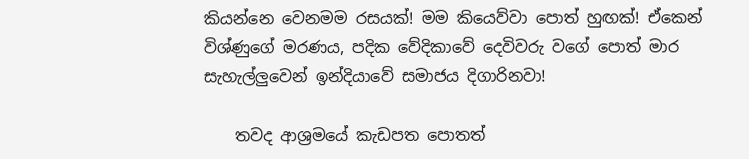කියන්නෙ වෙනමම රසයක්! මම කියෙව්වා පොත් හුඟක්! ඒකෙන් විශ්ණුගේ මරණය, පදික වේදිකාවේ දෙවිවරු වගේ පොත් මාර සැහැල්ලුවෙන් ඉන්දියාවේ සමාජය දිගාරිනවා!

    තවද ආශ්‍රමයේ කැඩපත පොතත්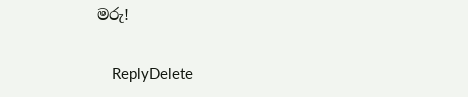මරු!

    ReplyDelete